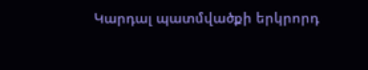Կարդալ պատմվածքի երկրորդ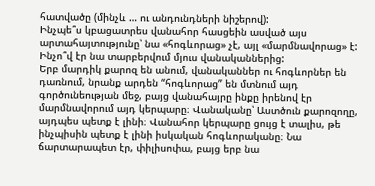հատվածը (մինչև … ու անդունդների նիշերով):
Ինչպե՞ս կբացատրես վանահոր հասցեին ասված այս արտահայտությունը՝ նա «հոգևորաց» չէ, այլ «մարմնավորաց» է: Ինչո՞վ էր նա տարբերվում մյուս վանականներից:
Երբ մարդիկ քարոզ են անում, վանականներ ու հոգևորներ են դառնում, նրանք արդեն “հոգևորաց” են մտնում այդ գործունեության մեջ, բայց վանահայրը ինքը իրենով էր մարմնավորում այդ կերպարը։ Վանականը՝ Աստծուն քարոզողը, այդպես պետք է լինի։ Վանահոր կերպարը ցույց է տալիս, թե ինչպիսին պետք է լինի իսկական հոգևորականը։ Նա ճարտարապետ էր, փիլիսոփա, բայց երբ նա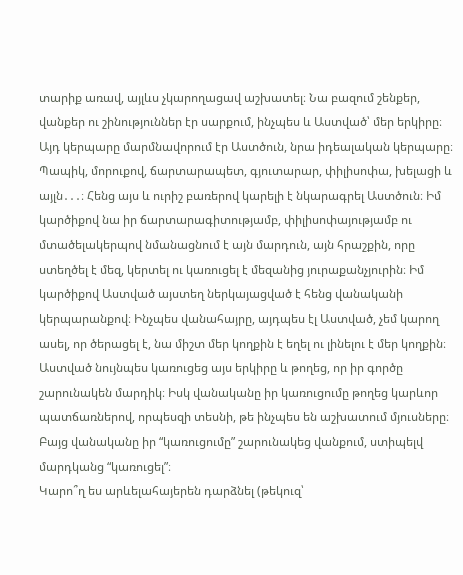տարիք առավ, այլևս չկարողացավ աշխատել։ Նա բազում շենքեր, վանքեր ու շինություններ էր սարքում, ինչպես և Աստված՝ մեր երկիրը։ Այդ կերպարը մարմնավորում էր Աստծուն, նրա իդեալական կերպարը։ Պապիկ, մորուքով, ճարտարապետ, գյուտարար, փիլիսոփա, խելացի և այլն․․․։ Հենց այս և ուրիշ բառերով կարելի է նկարագրել Աստծուն։ Իմ կարծիքով նա իր ճարտարագիտությամբ, փիլիսոփայությամբ ու մտածելակերպով նմանացնում է այն մարդուն, այն հրաշքին, որը ստեղծել է մեզ, կերտել ու կառուցել է մեզանից յուրաքանչյուրին։ Իմ կարծիքով Աստված այստեղ ներկայացված է հենց վանականի կերպարանքով։ Ինչպես վանահայրը, այդպես էլ Աստված, չեմ կարող ասել, որ ծերացել է, նա միշտ մեր կողքին է եղել ու լինելու է մեր կողքին։ Աստված նույնպես կառուցեց այս երկիրը և թողեց, որ իր գործը շարունակեն մարդիկ։ Իսկ վանականը իր կառուցումը թողեց կարևոր պատճառներով, որպեսզի տեսնի, թե ինչպես են աշխատում մյուսները։ Բայց վանականը իր “կառուցումը” շարունակեց վանքում, ստիպելվ մարդկանց “կառուցել”։
Կարո՞ղ ես արևելահայերեն դարձնել (թեկուզ՝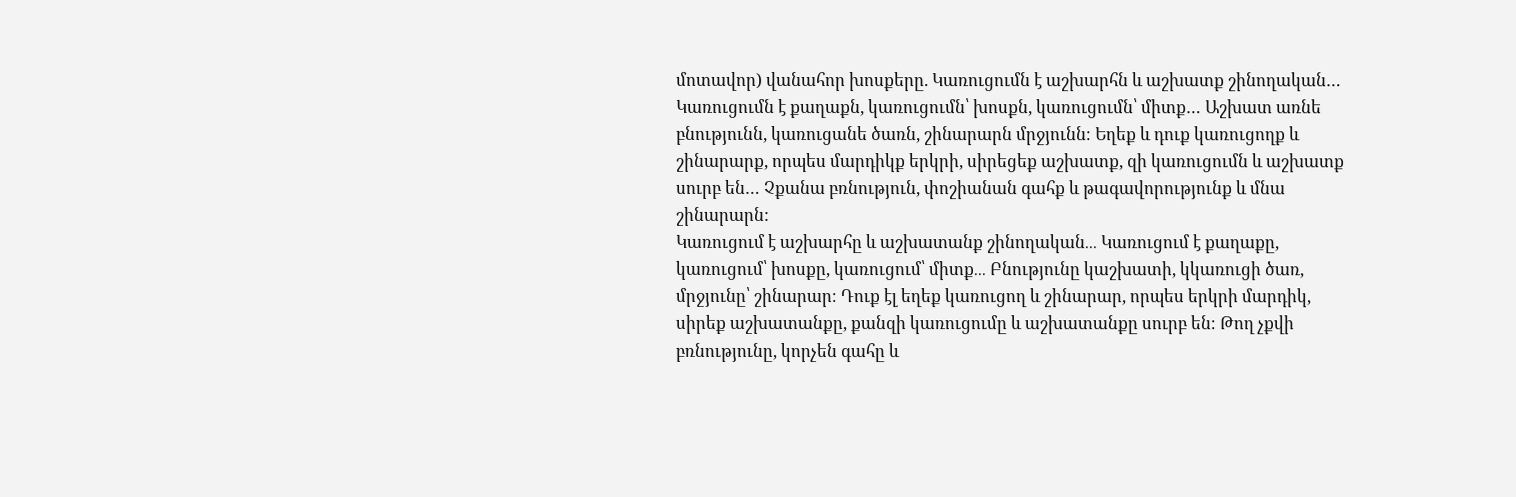մոտավոր) վանահոր խոսքերը. Կառուցումն է աշխարհն և աշխատք շինողական… Կառուցումն է քաղաքն, կառուցումն՝ խոսքն, կառուցումն՝ միտք… Աշխատ առնե բնությունն, կառուցանե ծառն, շինարարն մրջյունն։ Եղեք և դուք կառուցողք և շինարարք, որպես մարդիկք երկրի, սիրեցեք աշխատք, զի կառուցումն և աշխատք սուրբ են… Չքանա բռնություն, փոշիանան գահք և թագավորությունք և մնա շինարարն:
Կառուցում է աշխարհը և աշխատանք շինողական․․․ Կառուցում է քաղաքը, կառուցում՝ խոսքը, կառուցում՝ միտք․․․ Բնությունը կաշխատի, կկառուցի ծառ, մրջյունը՝ շինարար։ Դուք էլ եղեք կառուցող և շինարար, որպես երկրի մարդիկ, սիրեք աշխատանքը, քանզի կառուցումը և աշխատանքը սուրբ են։ Թող չքվի բռնությունը, կորչեն գահը և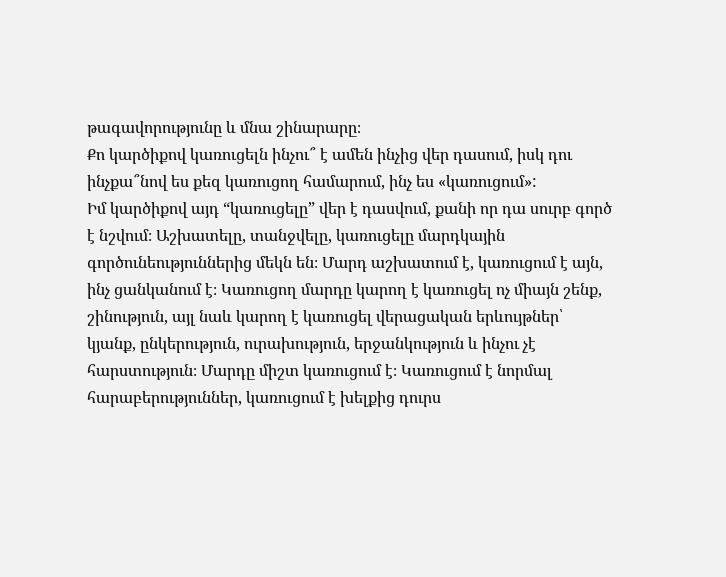թագավորությունը և մնա շինարարը։
Քո կարծիքով կառուցելն ինչու՞ է ամեն ինչից վեր դասում, իսկ դու ինչքա՞նով ես քեզ կառուցող համարում, ինչ ես «կառուցում»:
Իմ կարծիքով այդ “կառուցելը” վեր է դասվում, քանի որ դա սուրբ գործ է նշվում։ Աշխատելը, տանջվելը, կառուցելը մարդկային գործունեություններից մեկն են։ Մարդ աշխատում է, կառուցում է այն, ինչ ցանկանում է։ Կառուցող մարդը կարող է կառուցել ոչ միայն շենք, շինություն, այլ նաև կարող է կառուցել վերացական երևույթներ՝ կյանք, ընկերություն, ուրախություն, երջանկություն և ինչու չէ հարստություն։ Մարդը միշտ կառուցում է։ Կառուցում է նորմալ հարաբերություններ, կառուցում է խելքից դուրս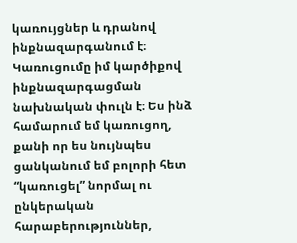կառույցներ և դրանով ինքնազարգանում է։ Կառուցումը իմ կարծիքով ինքնազարգացման նախնական փուլն է։ Ես ինձ համարում եմ կառուցող, քանի որ ես նույնպես ցանկանում եմ բոլորի հետ “կառուցել” նորմալ ու ընկերական հարաբերություններ,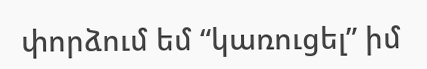փորձում եմ “կառուցել” իմ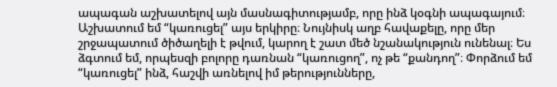ապագան աշխատելով այն մասնագիտությամբ, որը ինձ կօգնի ապագայում։ Աշխատում եմ “կառուցել” այս երկիրը։ Նույնիսկ աղբ հավաքելը, որը մեր շրջապատում ծիծաղելի է թվում, կարող է շատ մեծ նշանակություն ունենալ։ Ես ձգտում եմ, որպեսզի բոլորը դառնան “կառուցող”, ոչ թե “քանդող”։ Փորձում եմ “կառուցել” ինձ, հաշվի առնելով իմ թերությունները,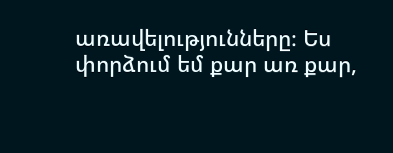առավելությունները։ Ես փորձում եմ քար առ քար,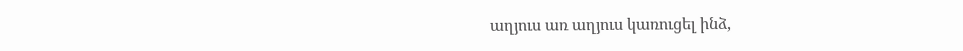աղյուս առ աղյուս կառուցել ինձ,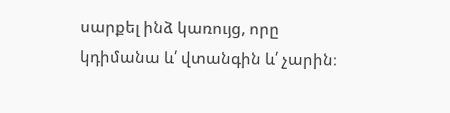սարքել ինձ կառույց, որը կդիմանա և՛ վտանգին և՛ չարին։